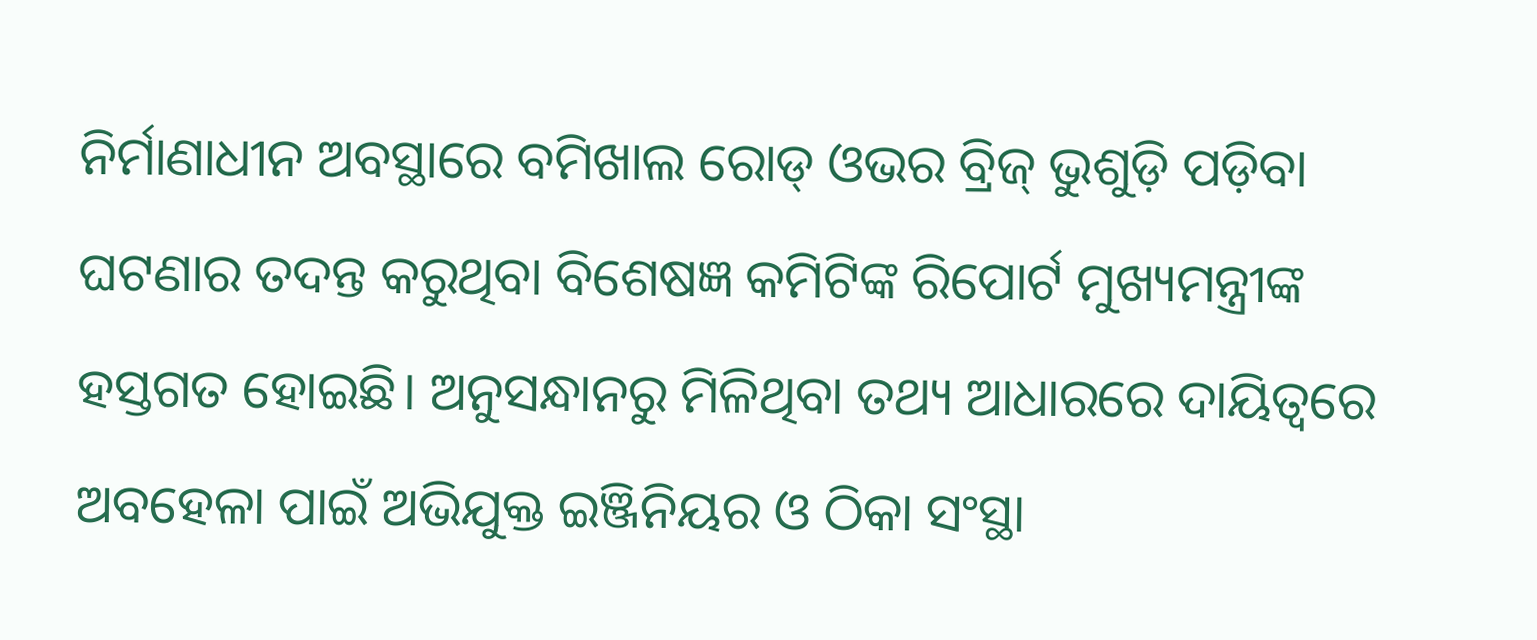ନିର୍ମାଣାଧୀନ ଅବସ୍ଥାରେ ବମିଖାଲ ରୋଡ୍‌ ଓଭର ବ୍ରିଜ୍‌ ଭୁଶୁଡ଼ି ପଡ଼ିବା ଘଟଣାର ତଦନ୍ତ କରୁଥିବା ବିଶେଷଜ୍ଞ କମିଟିଙ୍କ ରିପୋର୍ଟ ମୁଖ୍ୟମନ୍ତ୍ରୀଙ୍କ ହସ୍ତଗତ ହୋଇଛି। ଅନୁସନ୍ଧାନରୁ ମିଳିଥିବା ତଥ୍ୟ ଆଧାରରେ ଦାୟିତ୍ୱରେ ଅବହେଳା ପାଇଁ ଅଭିଯୁକ୍ତ ଇଞ୍ଜିନିୟର ଓ ଠିକା ସଂସ୍ଥା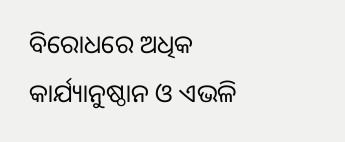ବିରୋଧରେ ଅଧିକ କାର୍ଯ୍ୟାନୁଷ୍ଠାନ ଓ ଏଭଳି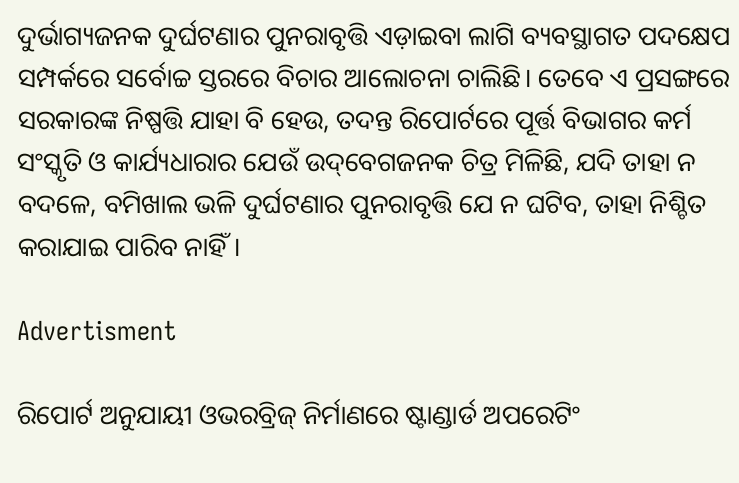ଦୁର୍ଭାଗ୍ୟଜନକ ଦୁର୍ଘଟଣାର ପୁନରାବୃତ୍ତି ଏଡ଼ାଇବା ଲାଗି ବ୍ୟବସ୍ଥାଗତ ପଦକ୍ଷେପ ସମ୍ପର୍କରେ ସର୍ବୋଚ୍ଚ ସ୍ତରରେ ବିଚାର ଆଲୋଚନା ଚାଲିଛି। ତେବେ ଏ ପ୍ରସଙ୍ଗରେ ସରକାରଙ୍କ ନିଷ୍ପତ୍ତି ଯାହା ବି ହେଉ, ତଦନ୍ତ ରିପୋର୍ଟରେ ପୂର୍ତ୍ତ ବିଭାଗର କର୍ମ ସଂସ୍କୃତି ଓ କାର୍ଯ୍ୟଧାରାର ଯେଉଁ ଉଦ୍‌ବେଗଜନକ ଚିତ୍ର ମିଳିଛି, ଯଦି ତାହା ନ ବଦଳେ, ବମିଖାଲ ଭଳି ଦୁର୍ଘଟଣାର ପୁନରାବୃତ୍ତି ଯେ ନ ଘଟିବ, ତାହା ନିଶ୍ଚିତ କରାଯାଇ ପାରିବ ନାହିଁ।

Advertisment

ରିପୋର୍ଟ ଅନୁଯାୟୀ ଓଭରବ୍ରିଜ୍‌ ନିର୍ମାଣରେ ଷ୍ଟାଣ୍ଡାର୍ଡ ଅପରେଟିଂ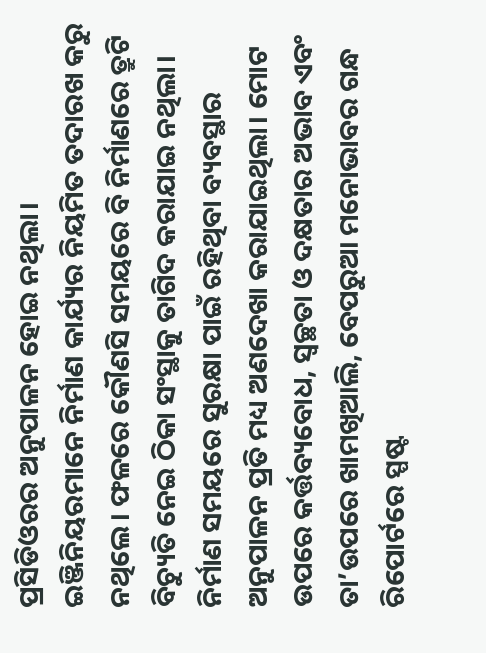ପ୍ରସିଡିଓରର ଅନୁପାଳନ ହୋଇ ନଥିଲା। ଇଞ୍ଜିନିୟରମାନେ ନିର୍ମାଣ କାର୍ଯ୍ୟର ନିୟମିତ ତଦାରଖ କରୁ ନଥିଲେ। ଫଳରେ କୌଣସି ସମୟରେ ବି ନିର୍ମାଣରେ ତ୍ରୁଟି ବିଚ୍ୟୁତି ନେଇ ଠିକା ସଂସ୍ଥାକୁ ତାଗିଦ କରାଯାଇ ନଥିଲା। ନିର୍ମାଣ ସମୟରେ ସୁରକ୍ଷା ପାଇଁ ରହିଥିବା ବ୍ୟବସ୍ଥାର ଅନୁପାଳନ ପ୍ରତି ମଧ୍ୟ ଅଣଦେଖା କରାଯାଇଥିଲା। ମୋଟ ଉପରେ କର୍ତ୍ତବ୍ୟବୋଧ, ସ୍ୱଚ୍ଛତା ଓ ଦକ୍ଷତାର ଅଭାବ ଏବଂ ତା’ଉପରେ ଖାମଖିଆଲି, ବେପରୁଆ ମନୋଭାବର ଗନ୍ଧ ରିପୋର୍ଟରେ ସ୍ପଷ୍ଟ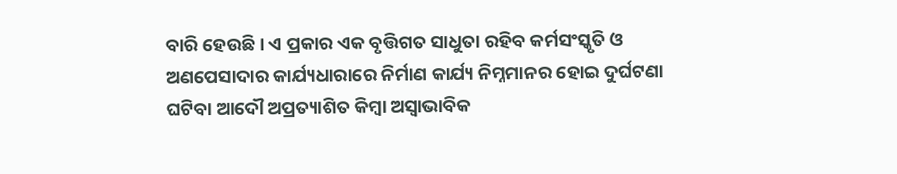ବାରି ହେଉଛି। ଏ ପ୍ରକାର ଏକ ବୃତ୍ତିଗତ ସାଧୁତା ରହିବ କର୍ମସଂସ୍କୃତି ଓ ଅଣପେସାଦାର କାର୍ଯ୍ୟଧାରାରେ ନିର୍ମାଣ କାର୍ଯ୍ୟ ନିମ୍ନମାନର ହୋଇ ଦୁର୍ଘଟଣା ଘଟିବା ଆଦୌ ଅପ୍ରତ୍ୟାଶିତ କିମ୍ବା ଅସ୍ୱାଭାବିକ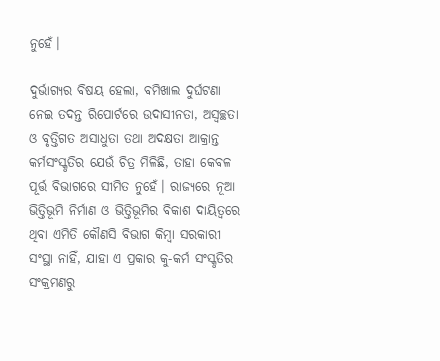ନୁହେଁ।

ଦୁର୍ଭାଗ୍ୟର ବିଷୟ ହେଲା, ବମିଖାଲ ଦୁର୍ଘଟଣା ନେଇ ତଦନ୍ତ ରିପୋର୍ଟରେ ଉଦାସୀନତା, ଅସ୍ୱଚ୍ଛତା ଓ ବୃତ୍ତିଗତ ଅସାଧୁତା ତଥା ଅଦକ୍ଷତା ଆକ୍ରାନ୍ତ କର୍ମସଂସ୍କୃତିର ଯେଉଁ ଚିତ୍ର ମିଳିଛି, ତାହା କେବଳ ପୂର୍ତ୍ତ ବିଭାଗରେ ସୀମିତ ନୁହେଁ। ରାଜ୍ୟରେ ନୂଆ ଭିତ୍ତିଭୂମି ନିର୍ମାଣ ଓ ଭିତ୍ତିଭୂମିର ବିକାଶ ଦାୟିତ୍ୱରେ ଥିବା ଏମିତି କୌଣସି ବିଭାଗ କିମ୍ବା ସରକାରୀ ସଂସ୍ଥା ନାହିଁ, ଯାହା ଏ ପ୍ରକାର କୁ-କର୍ମ ସଂସ୍କୃତିର ସଂକ୍ରମଣରୁ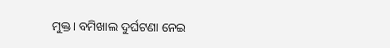ମୁକ୍ତ। ବମିଖାଲ ଦୁର୍ଘଟଣା ନେଇ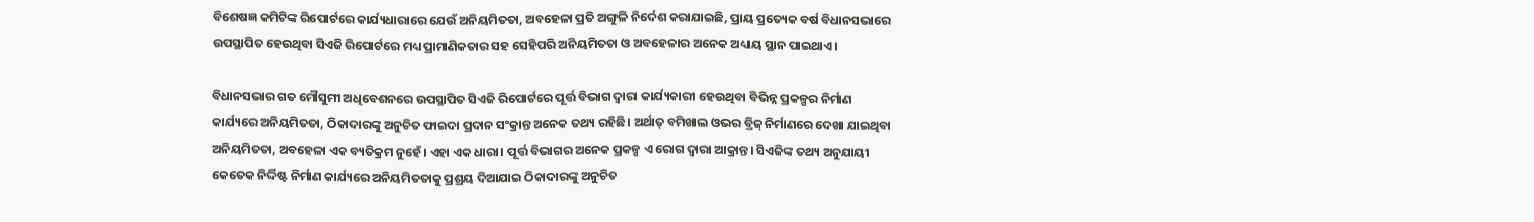ବିଶେଷଜ୍ଞ କମିଟିଙ୍କ ରିପୋର୍ଟରେ କାର୍ଯ୍ୟଧାରାରେ ଯେଉଁ ଅନିୟମିତତା, ଅବହେଳା ପ୍ରତି ଅଙ୍ଗୁଳି ନିର୍ଦେଶ କରାଯାଇଛି, ପ୍ରାୟ ପ୍ରତ୍ୟେକ ବର୍ଷ ବିଧାନସଭାରେ ଉପସ୍ଥାପିତ ହେଉଥିବା ସିଏଜି ରିପୋର୍ଟରେ ମଧ୍ୟ ପ୍ରାମାଣିକତାର ସହ ସେହିପରି ଅନିୟମିତତା ଓ ଅବହେଳାର ଅନେକ ଅଧ୍ୟାୟ ସ୍ଥାନ ପାଇଥାଏ।

ବିଧାନସଭାର ଗତ ମୌସୁମୀ ଅଧିବେଶନରେ ଉପସ୍ଥାପିତ ସିଏଜି ରିପୋର୍ଟରେ ପୂର୍ତ୍ତ ବିଭାଗ ଦ୍ୱାରା କାର୍ଯ୍ୟକାରୀ ହେଉଥିବା ବିଭିନ୍ନ ପ୍ରକଳ୍ପର ନିର୍ମାଣ କାର୍ଯ୍ୟରେ ଅନିୟମିତତା, ଠିକାଦାରଙ୍କୁ ଅନୁଚିତ ଫାଇଦା ପ୍ରଦାନ ସଂକ୍ରାନ୍ତ ଅନେକ ତଥ୍ୟ ରହିଛି। ଅର୍ଥାତ୍‌ ବମିଖାଲ ଓଭର ବ୍ରିଜ୍‌ ନିର୍ମାଣରେ ଦେଖା ଯାଇଥିବା ଅନିୟମିତତା, ଅବହେଳା ଏକ ବ୍ୟତିକ୍ରମ ନୁହେଁ। ଏହା ଏକ ଧାରା। ପୂର୍ତ୍ତ ବିଭାଗର ଅନେକ ପ୍ରକଳ୍ପ ଏ ରୋଗ ଦ୍ୱାରା ଆକ୍ରାନ୍ତ। ସିଏଜିଙ୍କ ତଥ୍ୟ ଅନୁଯାୟୀ କେତେକ ନିର୍ଦ୍ଦିଷ୍ଟ ନିର୍ମାଣ କାର୍ଯ୍ୟରେ ଅନିୟମିତତାକୁ ପ୍ରଶ୍ରୟ ଦିଆଯାଇ ଠିକାଦାରଙ୍କୁ ଅନୁଚିତ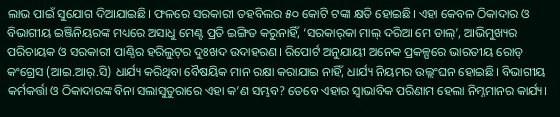ଲାଭ ପାଇଁ ସୁଯୋଗ ଦିଆଯାଇଛି। ଫଳରେ ସରକାରୀ ତହବିଲର ୫୦ କୋଟି ଟଙ୍କା କ୍ଷତି ହୋଇଛି। ଏହା କେବଳ ଠିକାଦାର ଓ ବିଭାଗୀୟ ଇଞ୍ଜିନିୟରଙ୍କ ମଧ୍ୟରେ ଅସାଧୁ ମେଣ୍ଟ ପ୍ରତି ଇଙ୍ଗିତ କରୁନାହିଁ, ‘ସରକାର୍‌କା ମାଲ୍‌ ଦରିଆ ମେ ଡାଲ୍‌’, ଆଭିମୁଖ୍ୟର ପରିଚାୟକ ଓ ସରକାରୀ ପାଣ୍ଠିର ହରିଲୁଟ୍‌ର ଦୁଃଖଦ ଉଦାହରଣ। ରିପୋର୍ଟ ଅନୁଯାୟୀ ଅନେକ ପ୍ରକଳ୍ପରେ ଭାରତୀୟ ରୋଡ୍‌ କଂଗ୍ରେସ (ଆଇ.ଆର୍‌.ସି) ଧାର୍ଯ୍ୟ କରିଥିବା ବୈଷୟିକ ମାନ ରକ୍ଷା କରାଯାଇ ନାହିଁ, ଧାର୍ଯ୍ୟ ନିୟମର ଉଲ୍ଲଂଘନ ହୋଇଛି। ବିଭାଗୀୟ କର୍ମକର୍ତ୍ତା ଓ ଠିକାଦାରଙ୍କ ବିନା ସଲାସୁତୁରାରେ ଏହା କ’ଣ ସମ୍ଭବ? ତେବେ ଏହାର ସ୍ୱାଭାବିକ ପରିଣାମ ହେଲା ନିମ୍ନମାନର କାର୍ଯ୍ୟ।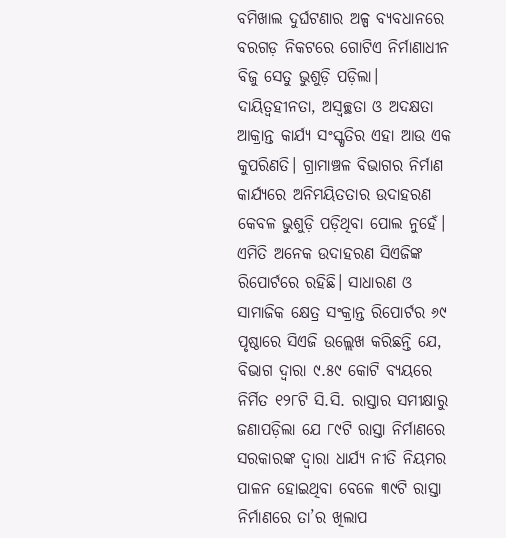ବମିଖାଲ ଦୁର୍ଘଟଣାର ଅଳ୍ପ ବ୍ୟବଧାନରେ ବରଗଡ଼ ନିକଟରେ ଗୋଟିଏ ନିର୍ମାଣାଧୀନ ବିଜୁ ସେତୁ ଭୁଶୁଡ଼ି ପଡ଼ିଲା। ଦାୟିତ୍ୱହୀନତା, ଅସ୍ୱଚ୍ଛତା ଓ ଅଦକ୍ଷତା ଆକ୍ରାନ୍ତ କାର୍ଯ୍ୟ ସଂସ୍କୃତିର ଏହା ଆଉ ଏକ କୁପରିଣତି। ଗ୍ରାମାଞ୍ଚଳ ବିଭାଗର ନିର୍ମାଣ କାର୍ଯ୍ୟରେ ଅନିମୟିତତାର ଉଦାହରଣ କେବଳ ଭୁଶୁଡ଼ି ପଡ଼ିଥିବା ପୋଲ ନୁହେଁ। ଏମିତି ଅନେକ ଉଦାହରଣ ସିଏଜିଙ୍କ ରିପୋର୍ଟରେ ରହିଛି। ସାଧାରଣ ଓ ସାମାଜିକ କ୍ଷେତ୍ର ସଂକ୍ରାନ୍ତ ରିପୋର୍ଟର ୬୯ ପୃଷ୍ଠାରେ ସିଏଜି ଉଲ୍ଲେଖ କରିଛନ୍ତି ଯେ, ବିଭାଗ ଦ୍ୱାରା ୯.୫୯ କୋଟି ବ୍ୟୟରେ ନିର୍ମିତ ୧୨୮ଟି ସି.ସି. ରାସ୍ତାର ସମୀକ୍ଷାରୁ ଜଣାପଡ଼ିଲା ଯେ ୮୯ଟି ରାସ୍ତା ନିର୍ମାଣରେ ସରକାରଙ୍କ ଦ୍ୱାରା ଧାର୍ଯ୍ୟ ନୀତି ନିୟମର ପାଳନ ହୋଇଥିବା ବେଳେ ୩୯ଟି ରାସ୍ତା ନିର୍ମାଣରେ ତା’ର ଖିଲାପ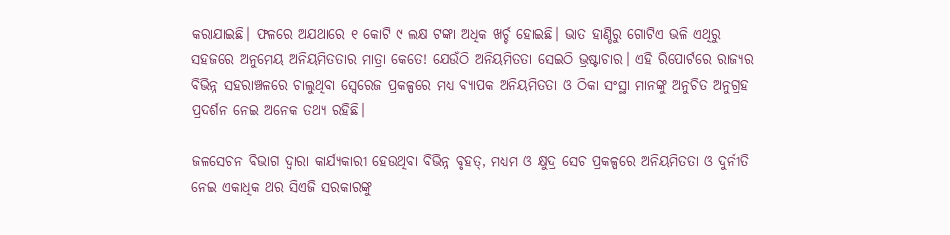କରାଯାଇଛି। ଫଳରେ ଅଯଥାରେ ୧ କୋଟି ୯ ଲକ୍ଷ ଟଙ୍କା ଅଧିକ ଖର୍ଚ୍ଚ ହୋଇଛି। ଭାତ ହାଣ୍ଡିରୁ ଗୋଟିଏ ଭଳି ଏଥିରୁ ସହଜରେ ଅନୁମେୟ ଅନିୟମିତତାର ମାତ୍ରା କେତେ! ଯେଉଁଠି ଅନିୟମିତତା ସେଇଠି ଭ୍ରଷ୍ଟାଚାର। ଏହି ରିପୋର୍ଟରେ ରାଜ୍ୟର ବିଭିନ୍ନ ସହରାଞ୍ଚଳରେ ଚାଲୁଥିବା ସ୍ୱେରେଜ ପ୍ରକଳ୍ପରେ ମଧ୍ୟ ବ୍ୟାପକ ଅନିୟମିତତା ଓ ଠିକା ସଂସ୍ଥା ମାନଙ୍କୁ ଅନୁଚିତ ଅନୁଗ୍ରହ ପ୍ରଦର୍ଶନ ନେଇ ଅନେକ ତଥ୍ୟ ରହିଛି।

ଜଳସେଚନ ବିଭାଗ ଦ୍ୱାରା କାର୍ଯ୍ୟକାରୀ ହେଉଥିବା ବିଭିନ୍ନ ବୃହତ୍‌, ମଧ୍ୟମ ଓ କ୍ଷୁଦ୍ର ସେଚ ପ୍ରକଳ୍ପରେ ଅନିୟମିତତା ଓ ଦୁର୍ନୀତି ନେଇ ଏକାଧିକ ଥର ସିଏଜି ସରକାରଙ୍କୁ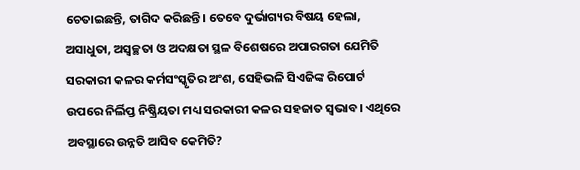ଚେତାଇଛନ୍ତି, ତାଗିଦ କରିଛନ୍ତି। ତେବେ ଦୁର୍ଭାଗ୍ୟର ବିଷୟ ହେଲା, ଅସାଧୁତା, ଅସ୍ୱଚ୍ଛତା ଓ ଅଦକ୍ଷତା ସ୍ଥଳ ବିଶେଷରେ ଅପାରଗତା ଯେମିତି ସରକାରୀ କଳର କର୍ମସଂସ୍କୃତିର ଅଂଶ, ସେହିଭଳି ସିଏଜିଙ୍କ ରିପୋର୍ଟ ଉପରେ ନିର୍ଲିପ୍ତ ନିଷ୍କ୍ରିୟତା ମଧ୍ୟ ସରକାରୀ କଳର ସହଜାତ ସ୍ୱଭାବ। ଏଥିରେ ଅବସ୍ଥାରେ ଉନ୍ନତି ଆସିବ କେମିତି?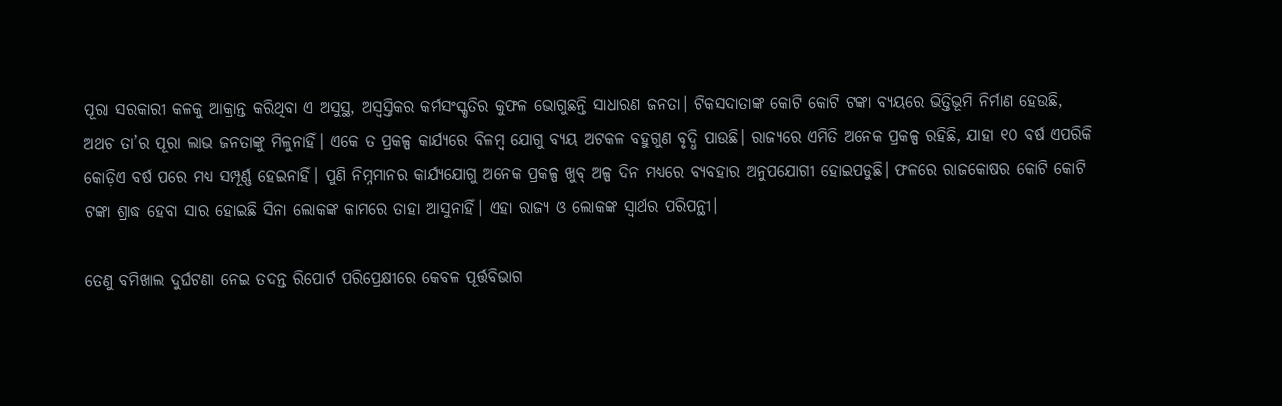ପୂରା ସରକାରୀ କଳକୁ ଆକ୍ରାନ୍ତ କରିଥିବା ଏ ଅସୁସ୍ଥ, ଅସ୍ୱସ୍ତିକର କର୍ମସଂସ୍କୃତିର କୁଫଳ ଭୋଗୁଛନ୍ତି ସାଧାରଣ ଜନତା। ଟିକସଦାତାଙ୍କ କୋଟି କୋଟି ଟଙ୍କା ବ୍ୟୟରେ ଭିତ୍ତିଭୂମି ନିର୍ମାଣ ହେଉଛି, ଅଥଚ ତା’ର ପୂରା ଲାଭ ଜନତାଙ୍କୁ ମିଳୁନାହିଁ। ଏକେ ତ ପ୍ରକଳ୍ପ କାର୍ଯ୍ୟରେ ବିଳମ୍ବ ଯୋଗୁ ବ୍ୟୟ ଅଟକଳ ବହୁଗୁଣ ବୃଦ୍ଧି ପାଉଛି। ରାଜ୍ୟରେ ଏମିତି ଅନେକ ପ୍ରକଳ୍ପ ରହିଛି, ଯାହା ୧୦ ବର୍ଷ ଏପରିକି କୋଡ଼ିଏ ବର୍ଷ ପରେ ମଧ୍ୟ ସମ୍ପୂର୍ଣ୍ଣ ହେଇନାହିଁ। ପୁଣି ନିମ୍ନମାନର କାର୍ଯ୍ୟଯୋଗୁ ଅନେକ ପ୍ରକଳ୍ପ ଖୁବ୍‌ ଅଳ୍ପ ଦିନ ମଧ୍ୟରେ ବ୍ୟବହାର ଅନୁପଯୋଗୀ ହୋଇପଡୁଛି। ଫଳରେ ରାଜକୋଷର କୋଟି କୋଟି ଟଙ୍କା ଶ୍ରାଦ୍ଧ ହେବା ସାର ହୋଇଛି ସିନା ଲୋକଙ୍କ କାମରେ ତାହା ଆସୁନାହିଁ। ଏହା ରାଜ୍ୟ ଓ ଲୋକଙ୍କ ସ୍ୱାର୍ଥର ପରିପନ୍ଥୀ।

ତେଣୁ ବମିଖାଲ ଦୁର୍ଘଟଣା ନେଇ ତଦନ୍ତ ରିପୋର୍ଟ ପରିପ୍ରେକ୍ଷୀରେ କେବଳ ପୂର୍ତ୍ତବିଭାଗ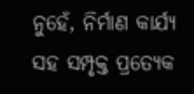ନୁହେଁ, ନିର୍ମାଣ କାର୍ଯ୍ୟ ସହ ସମ୍ପୃକ୍ତ ପ୍ରତ୍ୟେକ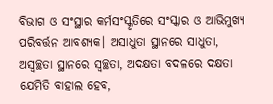ବିଭାଗ ଓ ସଂସ୍ଥାର କର୍ମସଂସ୍କୃତିରେ ସଂସ୍କାର ଓ ଆଭିମୁଖ୍ୟ ପରିବର୍ତ୍ତନ ଆବଶ୍ୟକ। ଅସାଧୁତା ସ୍ଥାନରେ ସାଧୁତା, ଅସ୍ୱଚ୍ଛତା ସ୍ଥାନରେ ସ୍ୱଚ୍ଛତା, ଅଦକ୍ଷତା ବଦଳରେ ଦକ୍ଷତା ଯେମିତି ବାହାଲ ହେବ,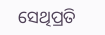ସେଥିପ୍ରତି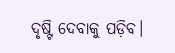ଦୃଷ୍ଟି ଦେବାକୁ ପଡ଼ିବ।